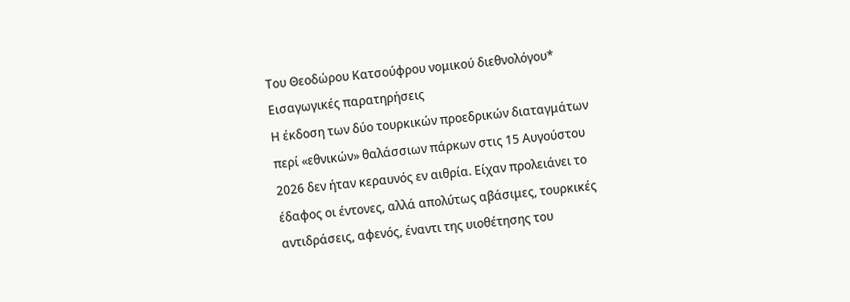Του Θεοδώρου Κατσούφρου νομικού διεθνολόγου*
Εισαγωγικές παρατηρήσεις
Η έκδοση των δύο τουρκικών προεδρικών διαταγμάτων περί «εθνικών» θαλάσσιων πάρκων στις 15 Αυγούστου 2026 δεν ήταν κεραυνός εν αιθρία. Είχαν προλειάνει το έδαφος οι έντονες, αλλά απολύτως αβάσιμες, τουρκικές αντιδράσεις, αφενός, έναντι της υιοθέτησης του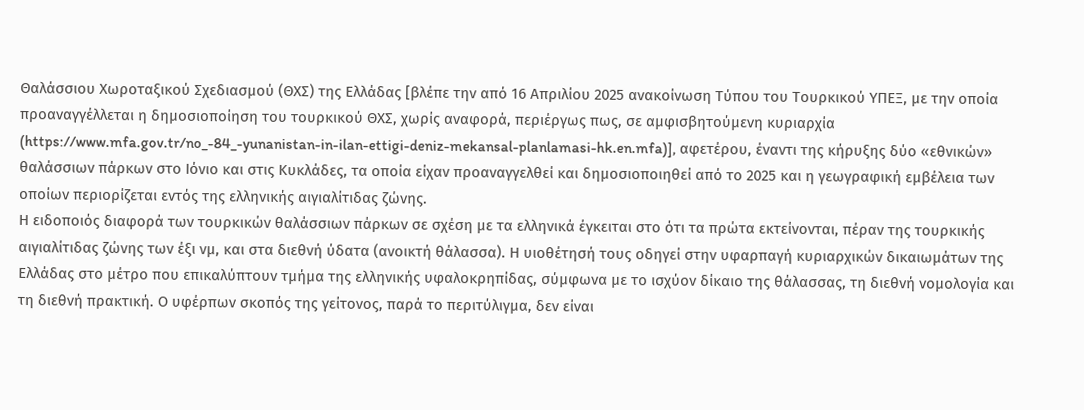Θαλάσσιου Χωροταξικού Σχεδιασμού (ΘΧΣ) της Ελλάδας [βλέπε την από 16 Απριλίου 2025 ανακοίνωση Τύπου του Τουρκικού ΥΠΕΞ, με την οποία προαναγγέλλεται η δημοσιοποίηση του τουρκικού ΘΧΣ, χωρίς αναφορά, περιέργως πως, σε αμφισβητούμενη κυριαρχία (https://www.mfa.gov.tr/no_-84_-yunanistan-in-ilan-ettigi-deniz-mekansal-planlamasi-hk.en.mfa)], αφετέρου, έναντι της κήρυξης δύο «εθνικών» θαλάσσιων πάρκων στο Ιόνιο και στις Κυκλάδες, τα οποία είχαν προαναγγελθεί και δημοσιοποιηθεί από το 2025 και η γεωγραφική εμβέλεια των οποίων περιορίζεται εντός της ελληνικής αιγιαλίτιδας ζώνης.
Η ειδοποιός διαφορά των τουρκικών θαλάσσιων πάρκων σε σχέση με τα ελληνικά έγκειται στο ότι τα πρώτα εκτείνονται, πέραν της τουρκικής αιγιαλίτιδας ζώνης των έξι νμ, και στα διεθνή ύδατα (ανοικτή θάλασσα). Η υιοθέτησή τους οδηγεί στην υφαρπαγή κυριαρχικών δικαιωμάτων της Ελλάδας στο μέτρο που επικαλύπτουν τμήμα της ελληνικής υφαλοκρηπίδας, σύμφωνα με το ισχύον δίκαιο της θάλασσας, τη διεθνή νομολογία και τη διεθνή πρακτική. Ο υφέρπων σκοπός της γείτονος, παρά το περιτύλιγμα, δεν είναι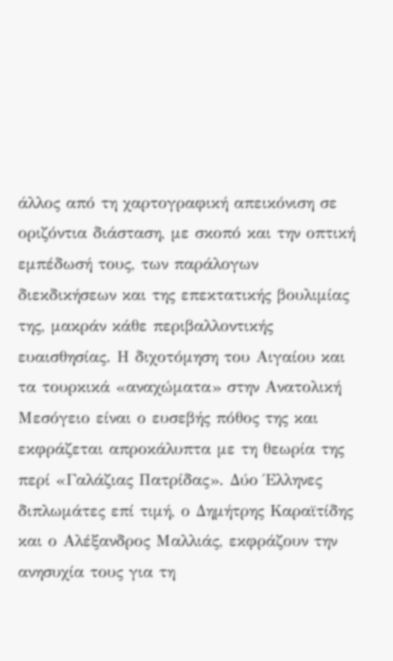άλλος από τη χαρτογραφική απεικόνιση σε οριζόντια διάσταση, με σκοπό και την οπτική εμπέδωσή τους, των παράλογων διεκδικήσεων και της επεκτατικής βουλιμίας της, μακράν κάθε περιβαλλοντικής ευαισθησίας. Η διχοτόμηση του Αιγαίου και τα τουρκικά «αναχώματα» στην Ανατολική Μεσόγειο είναι ο ευσεβής πόθος της και εκφράζεται απροκάλυπτα με τη θεωρία της περί «Γαλάζιας Πατρίδας». Δύο Έλληνες διπλωμάτες επί τιμή, ο Δημήτρης Καραϊτίδης και ο Αλέξανδρος Μαλλιάς, εκφράζουν την ανησυχία τους για τη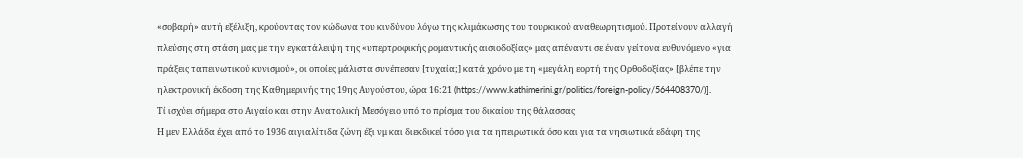«σοβαρή» αυτή εξέλιξη, κρούοντας τον κώδωνα του κινδύνου λόγω της κλιμάκωσης του τουρκικού αναθεωρητισμού. Προτείνουν αλλαγή πλεύσης στη στάση μας με την εγκατάλειψη της «υπερτροφικής ρομαντικής αισιοδοξίας» μας απέναντι σε έναν γείτονα ευθυνόμενο «για πράξεις ταπεινωτικού κυνισμού», οι οποίες μάλιστα συνέπεσαν [τυχαία;] κατά χρόνο με τη «μεγάλη εορτή της Ορθοδοξίας» [βλέπε την ηλεκτρονική έκδοση της Καθημερινής της 19ης Αυγούστου, ώρα 16:21 (https://www.kathimerini.gr/politics/foreign-policy/564408370/)].
Τί ισχύει σήμερα στο Αιγαίο και στην Ανατολική Μεσόγειο υπό το πρίσμα του δικαίου της θάλασσας
Η μεν Ελλάδα έχει από το 1936 αιγιαλίτιδα ζώνη έξι νμ και διεκδικεί τόσο για τα ηπειρωτικά όσο και για τα νησιωτικά εδάφη της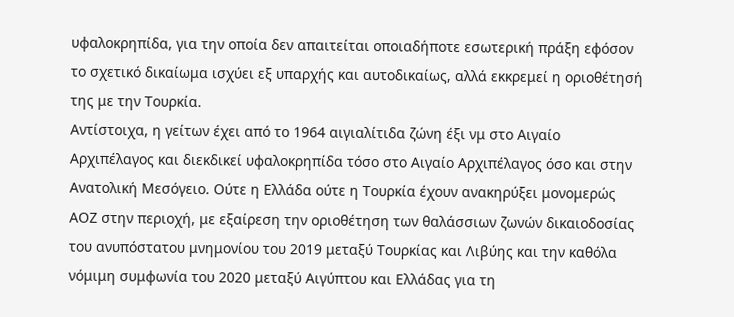υφαλοκρηπίδα, για την οποία δεν απαιτείται οποιαδήποτε εσωτερική πράξη εφόσον το σχετικό δικαίωμα ισχύει εξ υπαρχής και αυτοδικαίως, αλλά εκκρεμεί η οριοθέτησή της με την Τουρκία.
Αντίστοιχα, η γείτων έχει από το 1964 αιγιαλίτιδα ζώνη έξι νμ στο Αιγαίο Αρχιπέλαγος και διεκδικεί υφαλοκρηπίδα τόσο στο Αιγαίο Αρχιπέλαγος όσο και στην Ανατολική Μεσόγειο. Ούτε η Ελλάδα ούτε η Τουρκία έχουν ανακηρύξει μονομερώς ΑΟΖ στην περιοχή, με εξαίρεση την οριοθέτηση των θαλάσσιων ζωνών δικαιοδοσίας του ανυπόστατου μνημονίου του 2019 μεταξύ Τουρκίας και Λιβύης και την καθόλα νόμιμη συμφωνία του 2020 μεταξύ Αιγύπτου και Ελλάδας για τη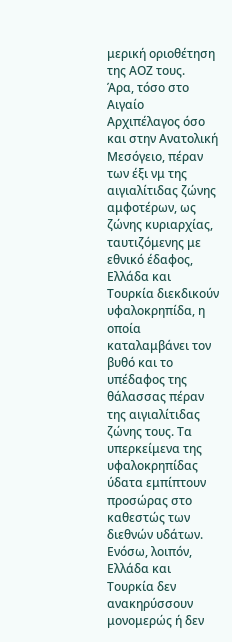μερική οριοθέτηση της ΑΟΖ τους.
Άρα, τόσο στο Αιγαίο Αρχιπέλαγος όσο και στην Ανατολική Μεσόγειο, πέραν των έξι νμ της αιγιαλίτιδας ζώνης αμφοτέρων, ως ζώνης κυριαρχίας, ταυτιζόμενης με εθνικό έδαφος, Ελλάδα και Τουρκία διεκδικούν υφαλοκρηπίδα, η οποία καταλαμβάνει τον βυθό και το υπέδαφος της θάλασσας πέραν της αιγιαλίτιδας ζώνης τους. Τα υπερκείμενα της υφαλοκρηπίδας ύδατα εμπίπτουν προσώρας στο καθεστώς των διεθνών υδάτων.
Ενόσω, λοιπόν, Ελλάδα και Τουρκία δεν ανακηρύσσουν μονομερώς ή δεν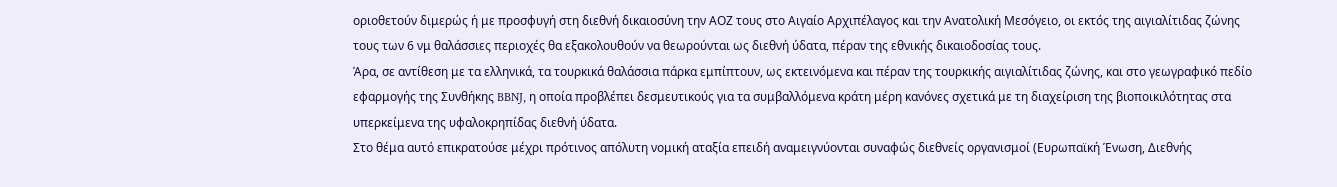οριοθετούν διμερώς ή με προσφυγή στη διεθνή δικαιοσύνη την ΑΟΖ τους στο Αιγαίο Αρχιπέλαγος και την Ανατολική Μεσόγειο, οι εκτός της αιγιαλίτιδας ζώνης τους των 6 νμ θαλάσσιες περιοχές θα εξακολουθούν να θεωρούνται ως διεθνή ύδατα, πέραν της εθνικής δικαιοδοσίας τους.
Άρα, σε αντίθεση με τα ελληνικά, τα τουρκικά θαλάσσια πάρκα εμπίπτουν, ως εκτεινόμενα και πέραν της τουρκικής αιγιαλίτιδας ζώνης, και στο γεωγραφικό πεδίο εφαρμογής της Συνθήκης BBNJ, η οποία προβλέπει δεσμευτικούς για τα συμβαλλόμενα κράτη μέρη κανόνες σχετικά με τη διαχείριση της βιοποικιλότητας στα υπερκείμενα της υφαλοκρηπίδας διεθνή ύδατα.
Στο θέμα αυτό επικρατούσε μέχρι πρότινος απόλυτη νομική αταξία επειδή αναμειγνύονται συναφώς διεθνείς οργανισμοί (Ευρωπαϊκή Ένωση, Διεθνής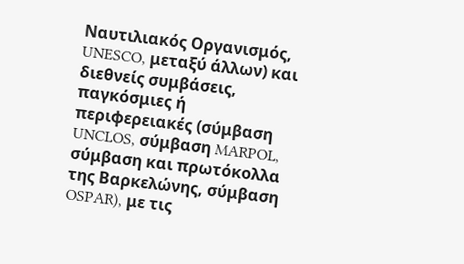Ναυτιλιακός Οργανισμός, UNESCO, μεταξύ άλλων) και διεθνείς συμβάσεις, παγκόσμιες ή περιφερειακές (σύμβαση UNCLOS, σύμβαση MARPOL, σύμβαση και πρωτόκολλα της Βαρκελώνης, σύμβαση OSPAR), με τις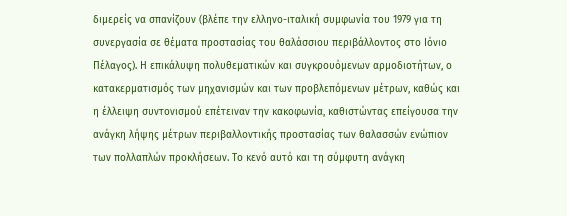διμερείς να σπανίζουν (βλέπε την ελληνο-ιταλική συμφωνία του 1979 για τη συνεργασία σε θέματα προστασίας του θαλάσσιου περιβάλλοντος στο Ιόνιο Πέλαγος). Η επικάλυψη πολυθεματικών και συγκρουόμενων αρμοδιοτήτων, ο κατακερματισμός των μηχανισμών και των προβλεπόμενων μέτρων, καθώς και η έλλειψη συντονισμού επέτειναν την κακοφωνία, καθιστώντας επείγουσα την ανάγκη λήψης μέτρων περιβαλλοντικής προστασίας των θαλασσών ενώπιον των πολλαπλών προκλήσεων. Το κενό αυτό και τη σύμφυτη ανάγκη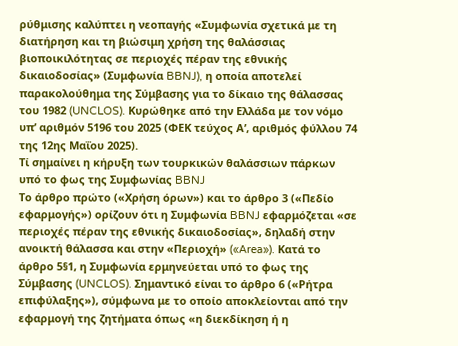ρύθμισης καλύπτει η νεοπαγής «Συμφωνία σχετικά με τη διατήρηση και τη βιώσιμη χρήση της θαλάσσιας βιοποικιλότητας σε περιοχές πέραν της εθνικής δικαιοδοσίας» (Συμφωνία BBNJ), η οποία αποτελεί παρακολούθημα της Σύμβασης για το δίκαιο της θάλασσας του 1982 (UNCLOS). Kυρώθηκε από την Ελλάδα με τον νόμο υπ’ αριθμόν 5196 του 2025 (ΦΕΚ τεύχος Α’, αριθμός φύλλου 74 της 12ης Μαΐου 2025).
Τί σημαίνει η κήρυξη των τουρκικών θαλάσσιων πάρκων υπό το φως της Συμφωνίας BBNJ
Το άρθρο πρώτο («Χρήση όρων») και το άρθρο 3 («Πεδίο εφαρμογής») ορίζουν ότι η Συμφωνία BBNJ εφαρμόζεται «σε περιοχές πέραν της εθνικής δικαιοδοσίας», δηλαδή στην ανοικτή θάλασσα και στην «Περιοχή» («Area»). Κατά το άρθρο 5§1, η Συμφωνία ερμηνεύεται υπό το φως της Σύμβασης (UNCLOS). Σημαντικό είναι το άρθρο 6 («Ρήτρα επιφύλαξης»), σύμφωνα με το οποίο αποκλείονται από την εφαρμογή της ζητήματα όπως «η διεκδίκηση ή η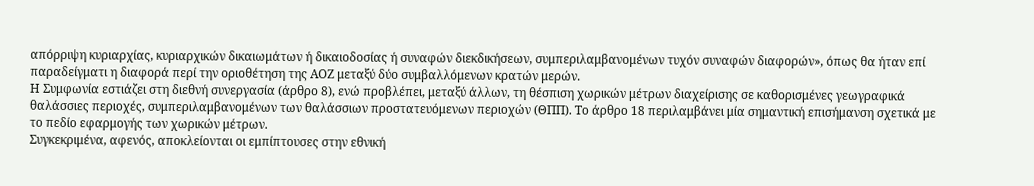απόρριψη κυριαρχίας, κυριαρχικών δικαιωμάτων ή δικαιοδοσίας ή συναφών διεκδικήσεων, συμπεριλαμβανομένων τυχόν συναφών διαφορών», όπως θα ήταν επί παραδείγματι η διαφορά περί την οριοθέτηση της ΑΟΖ μεταξύ δύο συμβαλλόμενων κρατών μερών.
Η Συμφωνία εστιάζει στη διεθνή συνεργασία (άρθρο 8), ενώ προβλέπει, μεταξύ άλλων, τη θέσπιση χωρικών μέτρων διαχείρισης σε καθορισμένες γεωγραφικά θαλάσσιες περιοχές, συμπεριλαμβανομένων των θαλάσσιων προστατευόμενων περιοχών (ΘΠΠ). Το άρθρο 18 περιλαμβάνει μία σημαντική επισήμανση σχετικά με το πεδίο εφαρμογής των χωρικών μέτρων.
Συγκεκριμένα, αφενός, αποκλείονται οι εμπίπτουσες στην εθνική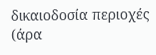δικαιοδοσία περιοχές (άρα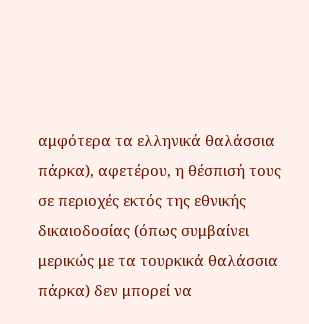αμφότερα τα ελληνικά θαλάσσια πάρκα), αφετέρου, η θέσπισή τους σε περιοχές εκτός της εθνικής δικαιοδοσίας (όπως συμβαίνει μερικώς με τα τουρκικά θαλάσσια πάρκα) δεν μπορεί να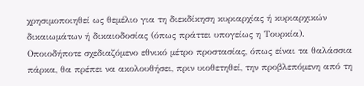χρησιμοποιηθεί ως θεμέλιο για τη διεκδίκηση κυριαρχίας ή κυριαρχικών δικαιωμάτων ή δικαιοδοσίας (όπως πράττει υπογείως η Τουρκία).
Οποιοδήποτε σχεδιαζόμενο εθνικό μέτρο προστασίας, όπως είναι τα θαλάσσια πάρκα, θα πρέπει να ακολουθήσει, πριν υιοθετηθεί, την προβλεπόμενη από τη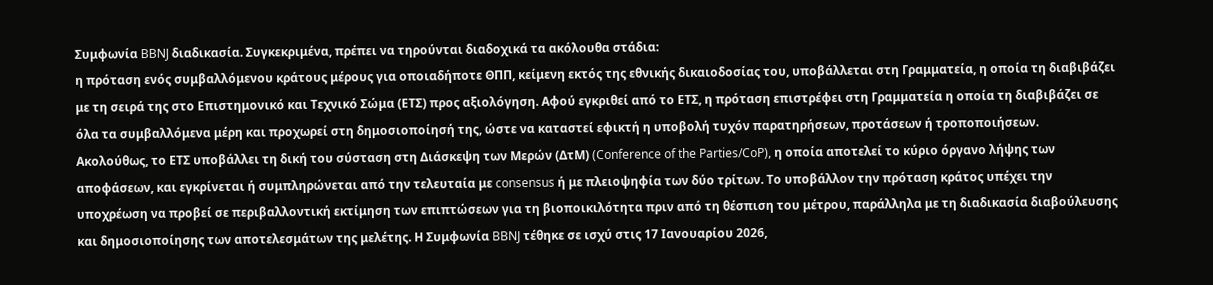Συμφωνία BBNJ διαδικασία. Συγκεκριμένα, πρέπει να τηρούνται διαδοχικά τα ακόλουθα στάδια:
η πρόταση ενός συμβαλλόμενου κράτους μέρους για οποιαδήποτε ΘΠΠ, κείμενη εκτός της εθνικής δικαιοδοσίας του, υποβάλλεται στη Γραμματεία, η οποία τη διαβιβάζει με τη σειρά της στο Επιστημονικό και Τεχνικό Σώμα (ΕΤΣ) προς αξιολόγηση. Αφού εγκριθεί από το ΕΤΣ, η πρόταση επιστρέφει στη Γραμματεία η οποία τη διαβιβάζει σε όλα τα συμβαλλόμενα μέρη και προχωρεί στη δημοσιοποίησή της, ώστε να καταστεί εφικτή η υποβολή τυχόν παρατηρήσεων, προτάσεων ή τροποποιήσεων.
Ακολούθως, το ΕΤΣ υποβάλλει τη δική του σύσταση στη Διάσκεψη των Μερών (ΔτΜ) (Conference of the Parties/CoP), η οποία αποτελεί το κύριο όργανο λήψης των αποφάσεων, και εγκρίνεται ή συμπληρώνεται από την τελευταία με consensus ή με πλειοψηφία των δύο τρίτων. Το υποβάλλον την πρόταση κράτος υπέχει την υποχρέωση να προβεί σε περιβαλλοντική εκτίμηση των επιπτώσεων για τη βιοποικιλότητα πριν από τη θέσπιση του μέτρου, παράλληλα με τη διαδικασία διαβούλευσης και δημοσιοποίησης των αποτελεσμάτων της μελέτης. Η Συμφωνία BBNJ τέθηκε σε ισχύ στις 17 Ιανουαρίου 2026,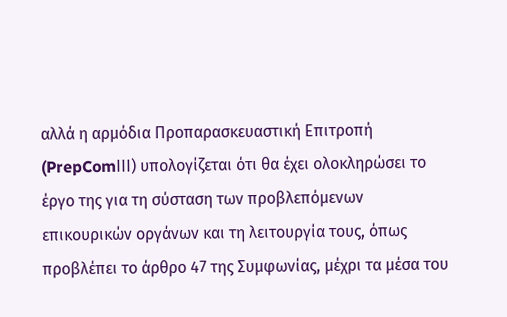αλλά η αρμόδια Προπαρασκευαστική Επιτροπή (PrepComΙΙΙ) υπολογίζεται ότι θα έχει ολοκληρώσει το έργο της για τη σύσταση των προβλεπόμενων επικουρικών οργάνων και τη λειτουργία τους, όπως προβλέπει το άρθρο 47 της Συμφωνίας, μέχρι τα μέσα του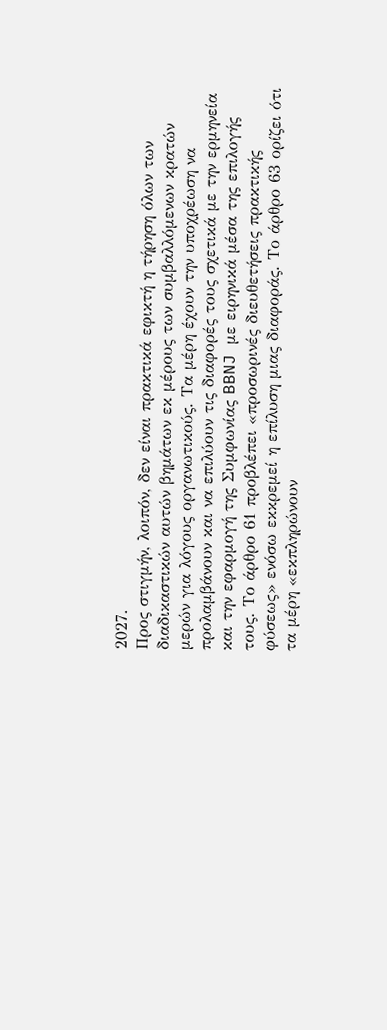2027.
Προς στιγμήν, λοιπόν, δεν είναι πρακτικά εφικτή η τήρηση όλων των διαδικαστικών αυτών βημάτων εκ μέρους των συμβαλλόμενων κρατών μερών για λόγους οργανωτικούς. Τα μέρη έχουν την υποχρέωση να προλαμβάνουν και να επιλύουν τις διαφορές τους σχετικά με την ερμηνεία και την εφαρμογή της Συμφωνίας BBNJ με ειρηνικά μέσα της επιλογής τους. Το άρθρο 61 προβλέπει «προσωρινές διευθετήσεις πρακτικής φύσεως» ενόσω εκκρεμεί η επίλυση μιας διαφοράς. Το άρθρο 63 ορίζει ότι τα μέρη «εκπληρώνουν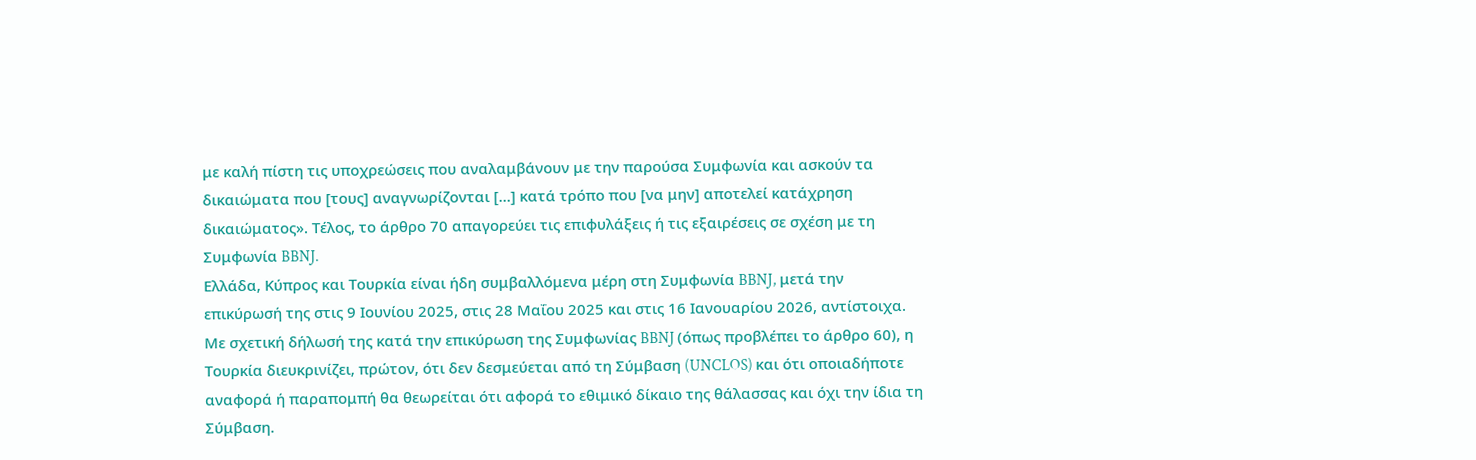με καλή πίστη τις υποχρεώσεις που αναλαμβάνουν με την παρούσα Συμφωνία και ασκούν τα δικαιώματα που [τους] αναγνωρίζονται […] κατά τρόπο που [να μην] αποτελεί κατάχρηση δικαιώματος». Τέλος, το άρθρο 70 απαγορεύει τις επιφυλάξεις ή τις εξαιρέσεις σε σχέση με τη Συμφωνία BBNJ.
Ελλάδα, Κύπρος και Τουρκία είναι ήδη συμβαλλόμενα μέρη στη Συμφωνία BBNJ, μετά την επικύρωσή της στις 9 Ιουνίου 2025, στις 28 Μαΐου 2025 και στις 16 Ιανουαρίου 2026, αντίστοιχα. Με σχετική δήλωσή της κατά την επικύρωση της Συμφωνίας BBNJ (όπως προβλέπει το άρθρο 60), η Τουρκία διευκρινίζει, πρώτον, ότι δεν δεσμεύεται από τη Σύμβαση (UNCLOS) και ότι οποιαδήποτε αναφορά ή παραπομπή θα θεωρείται ότι αφορά το εθιμικό δίκαιο της θάλασσας και όχι την ίδια τη Σύμβαση.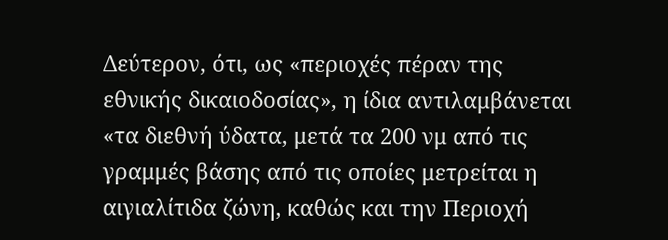Δεύτερον, ότι, ως «περιοχές πέραν της εθνικής δικαιοδοσίας», η ίδια αντιλαμβάνεται «τα διεθνή ύδατα, μετά τα 200 νμ από τις γραμμές βάσης από τις οποίες μετρείται η αιγιαλίτιδα ζώνη, καθώς και την Περιοχή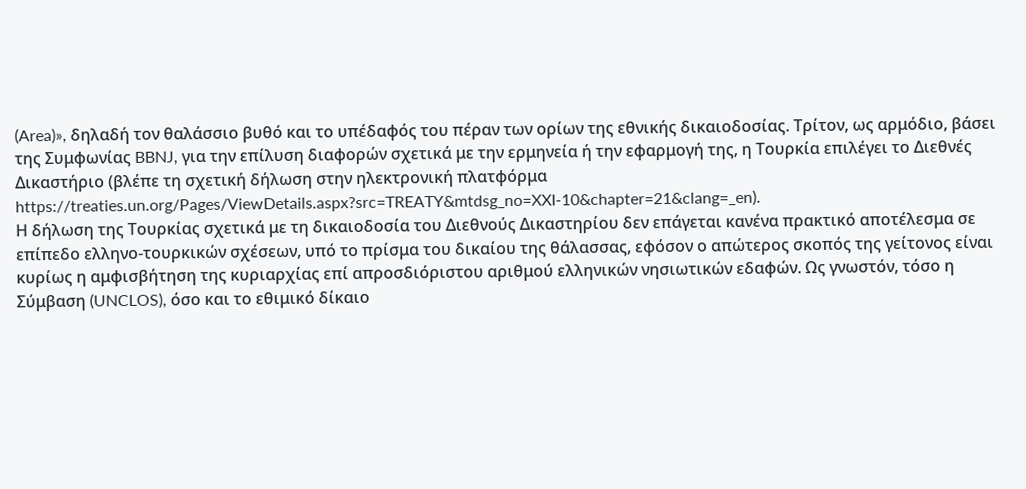(Area)», δηλαδή τον θαλάσσιο βυθό και το υπέδαφός του πέραν των ορίων της εθνικής δικαιοδοσίας. Τρίτον, ως αρμόδιο, βάσει της Συμφωνίας BBNJ, για την επίλυση διαφορών σχετικά με την ερμηνεία ή την εφαρμογή της, η Τουρκία επιλέγει το Διεθνές Δικαστήριο (βλέπε τη σχετική δήλωση στην ηλεκτρονική πλατφόρμα https://treaties.un.org/Pages/ViewDetails.aspx?src=TREATY&mtdsg_no=XXI-10&chapter=21&clang=_en).
Η δήλωση της Τουρκίας σχετικά με τη δικαιοδοσία του Διεθνούς Δικαστηρίου δεν επάγεται κανένα πρακτικό αποτέλεσμα σε επίπεδο ελληνο-τουρκικών σχέσεων, υπό το πρίσμα του δικαίου της θάλασσας, εφόσον ο απώτερος σκοπός της γείτονος είναι κυρίως η αμφισβήτηση της κυριαρχίας επί απροσδιόριστου αριθμού ελληνικών νησιωτικών εδαφών. Ως γνωστόν, τόσο η Σύμβαση (UNCLOS), όσο και το εθιμικό δίκαιο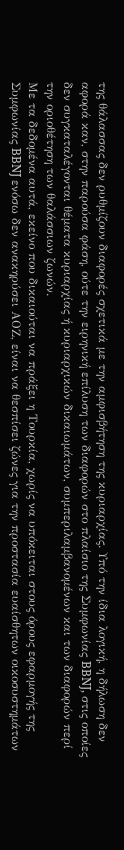της θάλασσας δεν ρυθμίζουν διαφορές σχετικά με την αμφισβήτηση της κυριαρχίας. Υπό την ίδια λογική, η δήλωση δεν αφορά καν, στην παρούσα φάση, ούτε την ειρηνική επίλυση των διαφορών στο πλαίσιο της Συμφωνίας BBNJ, στις οποίες δεν συγκαταλέγονται θέματα κυριαρχίας ή κυριαρχικών δικαιωμάτων, συμπεριλαμβανομένων και των διαφορών περί την οριοθέτηση των θαλάσσιων ζωνών.
Με τα δεδομένα αυτά, εκείνο που δικαιούται να πράξει η Τουρκία, χωρίς να υπόκειται στους όρους εφαρμογής της Συμφωνίας BBNJ ενόσω δεν ανακηρύσει ΑΟΖ, είναι να θεσπίσει ζώνες για την προστασία ευαίσθητων οικοσυστημάτων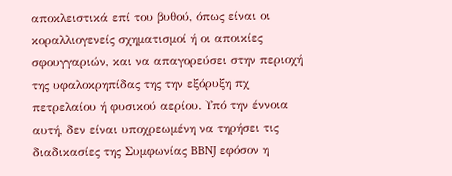αποκλειστικά επί του βυθού, όπως είναι οι κοραλλιογενείς σχηματισμοί ή οι αποικίες σφουγγαριών, και να απαγορεύσει στην περιοχή της υφαλοκρηπίδας της την εξόρυξη πχ πετρελαίου ή φυσικού αερίου. Υπό την έννοια αυτή, δεν είναι υποχρεωμένη να τηρήσει τις διαδικασίες της Συμφωνίας BBNJ εφόσον η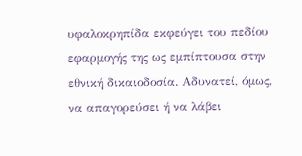υφαλοκρηπίδα εκφεύγει του πεδίου εφαρμογής της ως εμπίπτουσα στην εθνική δικαιοδοσία. Αδυνατεί, όμως, να απαγορεύσει ή να λάβει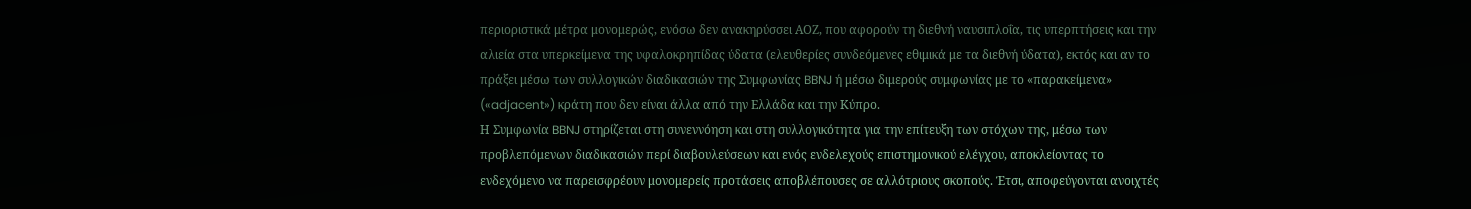περιοριστικά μέτρα μονομερώς, ενόσω δεν ανακηρύσσει ΑΟΖ, που αφορούν τη διεθνή ναυσιπλοΐα, τις υπερπτήσεις και την αλιεία στα υπερκείμενα της υφαλοκρηπίδας ύδατα (ελευθερίες συνδεόμενες εθιμικά με τα διεθνή ύδατα), εκτός και αν το πράξει μέσω των συλλογικών διαδικασιών της Συμφωνίας BBNJ ή μέσω διμερούς συμφωνίας με το «παρακείμενα» («adjacent») κράτη που δεν είναι άλλα από την Ελλάδα και την Κύπρο.
Η Συμφωνία BBNJ στηρίζεται στη συνεννόηση και στη συλλογικότητα για την επίτευξη των στόχων της, μέσω των προβλεπόμενων διαδικασιών περί διαβουλεύσεων και ενός ενδελεχούς επιστημονικού ελέγχου, αποκλείοντας το ενδεχόμενο να παρεισφρέουν μονομερείς προτάσεις αποβλέπουσες σε αλλότριους σκοπούς. Έτσι, αποφεύγονται ανοιχτές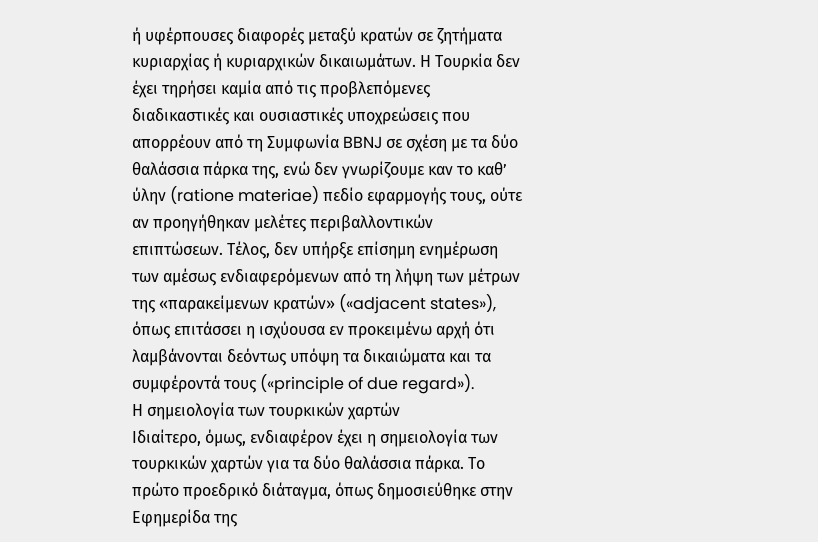ή υφέρπουσες διαφορές μεταξύ κρατών σε ζητήματα κυριαρχίας ή κυριαρχικών δικαιωμάτων. Η Τουρκία δεν έχει τηρήσει καμία από τις προβλεπόμενες διαδικαστικές και ουσιαστικές υποχρεώσεις που απορρέουν από τη Συμφωνία BBNJ σε σχέση με τα δύο θαλάσσια πάρκα της, ενώ δεν γνωρίζουμε καν το καθ’ ύλην (ratione materiae) πεδίο εφαρμογής τους, ούτε αν προηγήθηκαν μελέτες περιβαλλοντικών επιπτώσεων. Τέλος, δεν υπήρξε επίσημη ενημέρωση των αμέσως ενδιαφερόμενων από τη λήψη των μέτρων της «παρακείμενων κρατών» («adjacent states»), όπως επιτάσσει η ισχύουσα εν προκειμένω αρχή ότι λαμβάνονται δεόντως υπόψη τα δικαιώματα και τα συμφέροντά τους («principle of due regard»).
Η σημειολογία των τουρκικών χαρτών
Ιδιαίτερο, όμως, ενδιαφέρον έχει η σημειολογία των τουρκικών χαρτών για τα δύο θαλάσσια πάρκα. Το πρώτο προεδρικό διάταγμα, όπως δημοσιεύθηκε στην Εφημερίδα της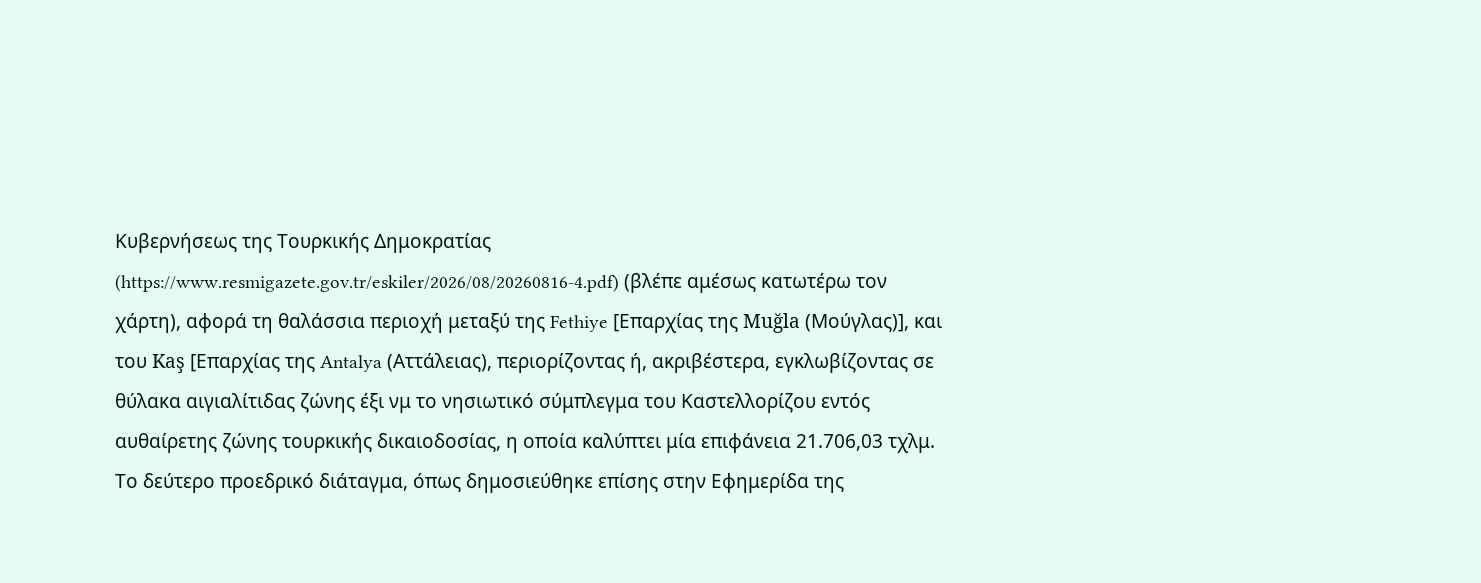Κυβερνήσεως της Τουρκικής Δημοκρατίας (https://www.resmigazete.gov.tr/eskiler/2026/08/20260816-4.pdf) (βλέπε αμέσως κατωτέρω τον χάρτη), αφορά τη θαλάσσια περιοχή μεταξύ της Fethiye [Επαρχίας της Muğla (Μούγλας)], και του Kaş [Επαρχίας της Antalya (Αττάλειας), περιορίζοντας ή, ακριβέστερα, εγκλωβίζοντας σε θύλακα αιγιαλίτιδας ζώνης έξι νμ το νησιωτικό σύμπλεγμα του Καστελλορίζου εντός αυθαίρετης ζώνης τουρκικής δικαιοδοσίας, η οποία καλύπτει μία επιφάνεια 21.706,03 τχλμ.
Το δεύτερο προεδρικό διάταγμα, όπως δημοσιεύθηκε επίσης στην Εφημερίδα της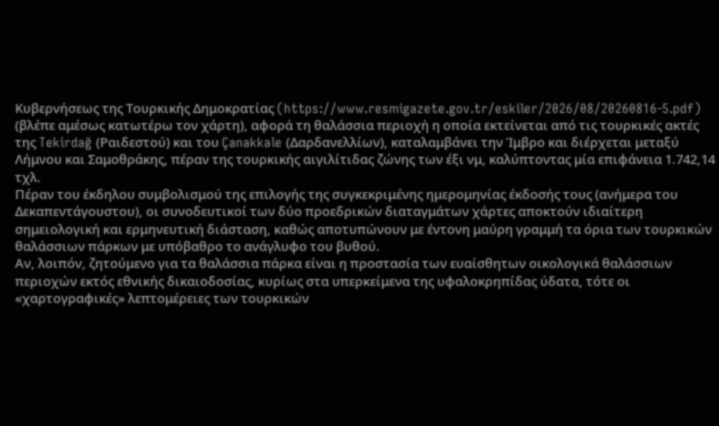Κυβερνήσεως της Τουρκικής Δημοκρατίας (https://www.resmigazete.gov.tr/eskiler/2026/08/20260816-5.pdf) (βλέπε αμέσως κατωτέρω τον χάρτη), αφορά τη θαλάσσια περιοχή η οποία εκτείνεται από τις τουρκικές ακτές της Tekirdağ (Ραιδεστού) και του Çanakkale (Δαρδανελλίων), καταλαμβάνει την Ίμβρο και διέρχεται μεταξύ Λήμνου και Σαμοθράκης, πέραν της τουρκικής αιγιλίτιδας ζώνης των έξι νμ, καλύπτοντας μία επιφάνεια 1.742,14 τχλ.
Πέραν του έκδηλου συμβολισμού της επιλογής της συγκεκριμένης ημερομηνίας έκδοσής τους (ανήμερα του Δεκαπεντάγουστου), οι συνοδευτικοί των δύο προεδρικών διαταγμάτων χάρτες αποκτούν ιδιαίτερη σημειολογική και ερμηνευτική διάσταση, καθώς αποτυπώνουν με έντονη μαύρη γραμμή τα όρια των τουρκικών θαλάσσιων πάρκων με υπόβαθρο το ανάγλυφο του βυθού.
Αν, λοιπόν, ζητούμενο για τα θαλάσσια πάρκα είναι η προστασία των ευαίσθητων οικολογικά θαλάσσιων περιοχών εκτός εθνικής δικαιοδοσίας, κυρίως στα υπερκείμενα της υφαλοκρηπίδας ύδατα, τότε οι «χαρτογραφικές» λεπτομέρειες των τουρκικών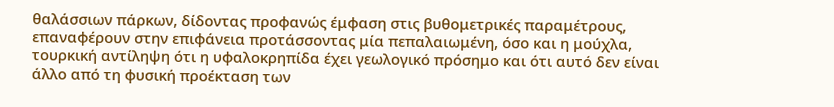θαλάσσιων πάρκων, δίδοντας προφανώς έμφαση στις βυθομετρικές παραμέτρους, επαναφέρουν στην επιφάνεια προτάσσοντας μία πεπαλαιωμένη, όσο και η μούχλα, τουρκική αντίληψη ότι η υφαλοκρηπίδα έχει γεωλογικό πρόσημο και ότι αυτό δεν είναι άλλο από τη φυσική προέκταση των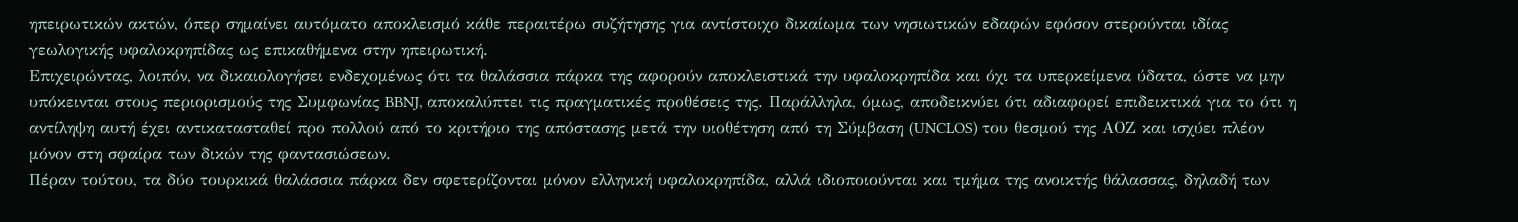ηπειρωτικών ακτών, όπερ σημαίνει αυτόματο αποκλεισμό κάθε περαιτέρω συζήτησης για αντίστοιχο δικαίωμα των νησιωτικών εδαφών εφόσον στερούνται ιδίας γεωλογικής υφαλοκρηπίδας ως επικαθήμενα στην ηπειρωτική.
Επιχειρώντας, λοιπόν, να δικαιολογήσει ενδεχομένως ότι τα θαλάσσια πάρκα της αφορούν αποκλειστικά την υφαλοκρηπίδα και όχι τα υπερκείμενα ύδατα, ώστε να μην υπόκεινται στους περιορισμούς της Συμφωνίας BBNJ, αποκαλύπτει τις πραγματικές προθέσεις της. Παράλληλα, όμως, αποδεικνύει ότι αδιαφορεί επιδεικτικά για το ότι η αντίληψη αυτή έχει αντικατασταθεί προ πολλού από το κριτήριο της απόστασης μετά την υιοθέτηση από τη Σύμβαση (UNCLOS) του θεσμού της ΑΟΖ και ισχύει πλέον μόνον στη σφαίρα των δικών της φαντασιώσεων.
Πέραν τούτου, τα δύο τουρκικά θαλάσσια πάρκα δεν σφετερίζονται μόνον ελληνική υφαλοκρηπίδα, αλλά ιδιοποιούνται και τμήμα της ανοικτής θάλασσας, δηλαδή των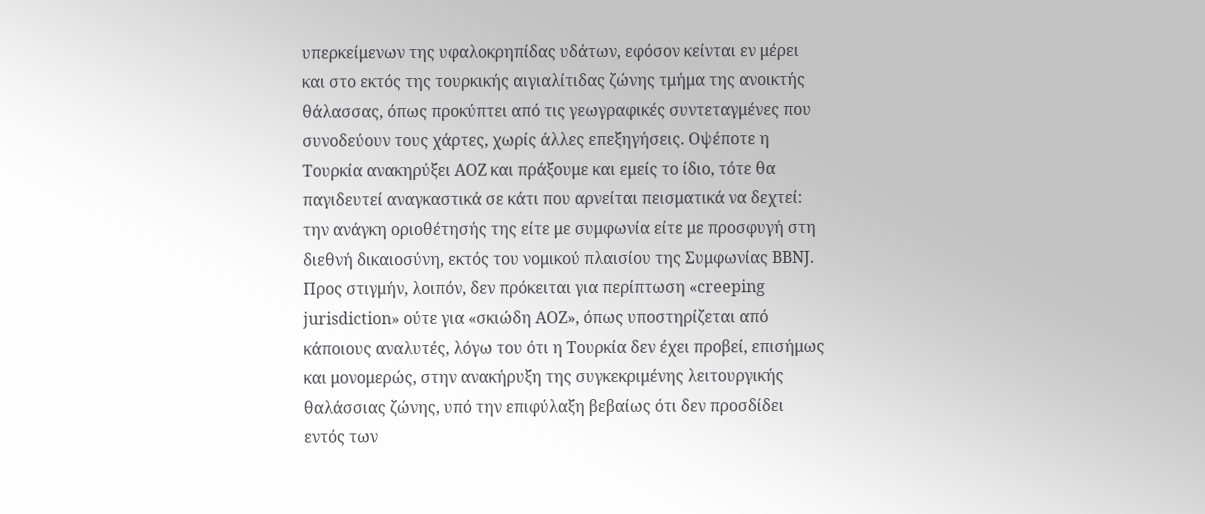υπερκείμενων της υφαλοκρηπίδας υδάτων, εφόσον κείνται εν μέρει και στο εκτός της τουρκικής αιγιαλίτιδας ζώνης τμήμα της ανοικτής θάλασσας, όπως προκύπτει από τις γεωγραφικές συντεταγμένες που συνοδεύουν τους χάρτες, χωρίς άλλες επεξηγήσεις. Οψέποτε η Τουρκία ανακηρύξει ΑΟΖ και πράξουμε και εμείς το ίδιο, τότε θα παγιδευτεί αναγκαστικά σε κάτι που αρνείται πεισματικά να δεχτεί: την ανάγκη οριοθέτησής της είτε με συμφωνία είτε με προσφυγή στη διεθνή δικαιοσύνη, εκτός του νομικού πλαισίου της Συμφωνίας BBNJ.
Προς στιγμήν, λοιπόν, δεν πρόκειται για περίπτωση «creeping jurisdiction» ούτε για «σκιώδη ΑΟΖ», όπως υποστηρίζεται από κάποιους αναλυτές, λόγω του ότι η Τουρκία δεν έχει προβεί, επισήμως και μονομερώς, στην ανακήρυξη της συγκεκριμένης λειτουργικής θαλάσσιας ζώνης, υπό την επιφύλαξη βεβαίως ότι δεν προσδίδει εντός των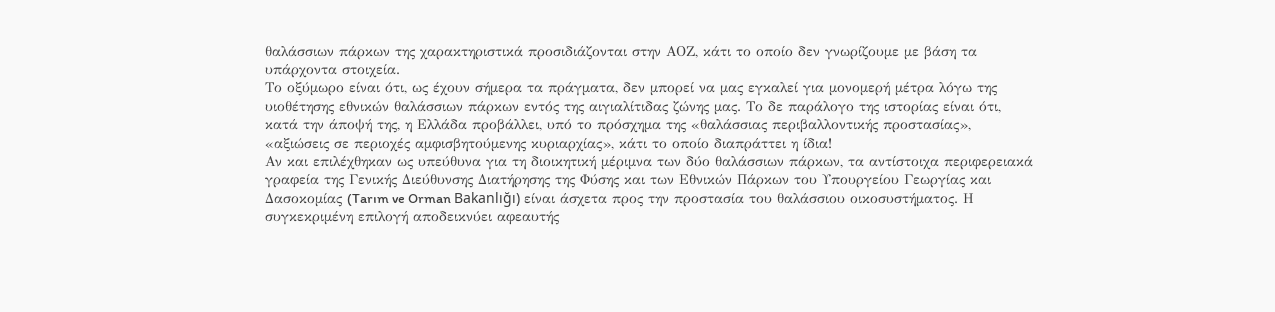θαλάσσιων πάρκων της χαρακτηριστικά προσιδιάζονται στην ΑΟΖ, κάτι το οποίο δεν γνωρίζουμε με βάση τα υπάρχοντα στοιχεία.
Το οξύμωρο είναι ότι, ως έχουν σήμερα τα πράγματα, δεν μπορεί να μας εγκαλεί για μονομερή μέτρα λόγω της υιοθέτησης εθνικών θαλάσσιων πάρκων εντός της αιγιαλίτιδας ζώνης μας. Το δε παράλογο της ιστορίας είναι ότι, κατά την άποψή της, η Ελλάδα προβάλλει, υπό το πρόσχημα της «θαλάσσιας περιβαλλοντικής προστασίας», «αξιώσεις σε περιοχές αμφισβητούμενης κυριαρχίας», κάτι το οποίο διαπράττει η ίδια!
Αν και επιλέχθηκαν ως υπεύθυνα για τη διοικητική μέριμνα των δύο θαλάσσιων πάρκων, τα αντίστοιχα περιφερειακά γραφεία της Γενικής Διεύθυνσης Διατήρησης της Φύσης και των Εθνικών Πάρκων του Υπουργείου Γεωργίας και Δασοκομίας (Tarım ve Orman Bakanlığı) είναι άσχετα προς την προστασία του θαλάσσιου οικοσυστήματος. Η συγκεκριμένη επιλογή αποδεικνύει αφεαυτής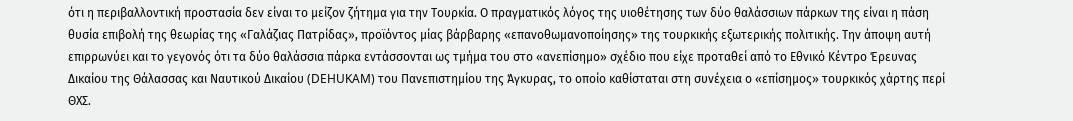ότι η περιβαλλοντική προστασία δεν είναι το μείζον ζήτημα για την Τουρκία. Ο πραγματικός λόγος της υιοθέτησης των δύο θαλάσσιων πάρκων της είναι η πάση θυσία επιβολή της θεωρίας της «Γαλάζιας Πατρίδας», προϊόντος μίας βάρβαρης «επανοθωμανοποίησης» της τουρκικής εξωτερικής πολιτικής. Την άποψη αυτή επιρρωνύει και το γεγονός ότι τα δύο θαλάσσια πάρκα εντάσσονται ως τμήμα του στο «ανεπίσημο» σχέδιο που είχε προταθεί από το Εθνικό Κέντρο Έρευνας Δικαίου της Θάλασσας και Ναυτικού Δικαίου (DEHUKAM) του Πανεπιστημίου της Άγκυρας, το οποίο καθίσταται στη συνέχεια ο «επίσημος» τουρκικός χάρτης περί ΘΧΣ.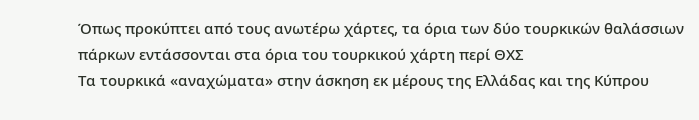Όπως προκύπτει από τους ανωτέρω χάρτες, τα όρια των δύο τουρκικών θαλάσσιων πάρκων εντάσσονται στα όρια του τουρκικού χάρτη περί ΘΧΣ
Τα τουρκικά «αναχώματα» στην άσκηση εκ μέρους της Ελλάδας και της Κύπρου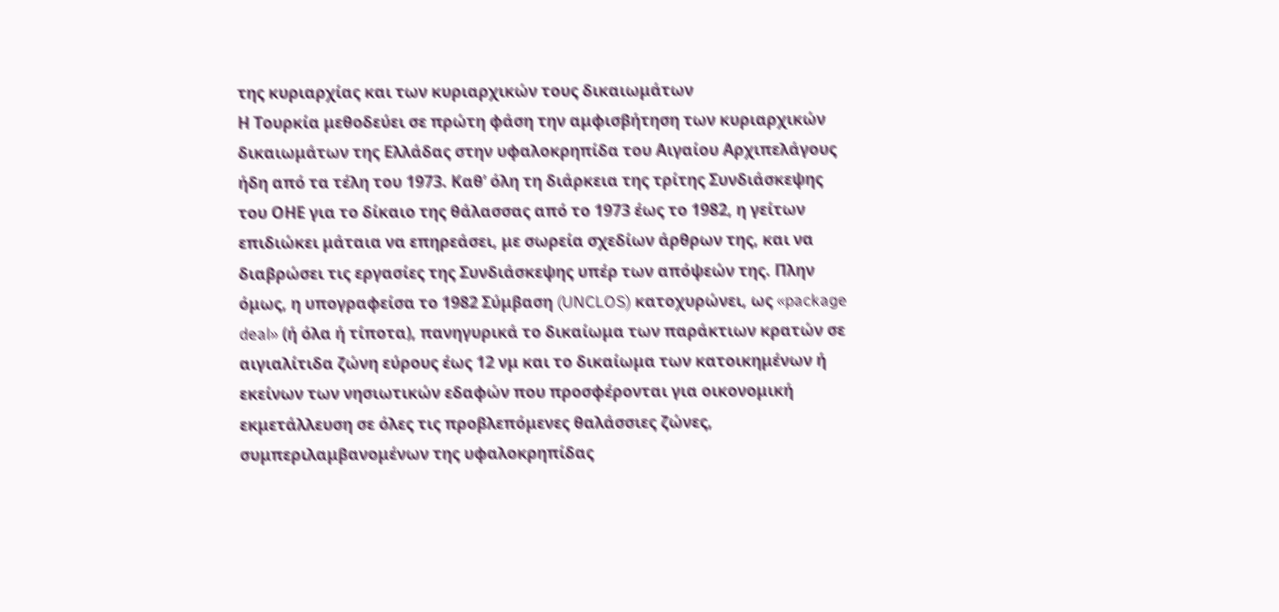της κυριαρχίας και των κυριαρχικών τους δικαιωμάτων
Η Τουρκία μεθοδεύει σε πρώτη φάση την αμφισβήτηση των κυριαρχικών δικαιωμάτων της Ελλάδας στην υφαλοκρηπίδα του Αιγαίου Αρχιπελάγους ήδη από τα τέλη του 1973. Καθ’ όλη τη διάρκεια της τρίτης Συνδιάσκεψης του ΟΗΕ για το δίκαιο της θάλασσας από το 1973 έως το 1982, η γείτων επιδιώκει μάταια να επηρεάσει, με σωρεία σχεδίων άρθρων της, και να διαβρώσει τις εργασίες της Συνδιάσκεψης υπέρ των απόψεών της. Πλην όμως, η υπογραφείσα το 1982 Σύμβαση (UNCLOS) κατοχυρώνει, ως «package deal» (ή όλα ή τίποτα), πανηγυρικά το δικαίωμα των παράκτιων κρατών σε αιγιαλίτιδα ζώνη εύρους έως 12 νμ και το δικαίωμα των κατοικημένων ή εκείνων των νησιωτικών εδαφών που προσφέρονται για οικονομική εκμετάλλευση σε όλες τις προβλεπόμενες θαλάσσιες ζώνες, συμπεριλαμβανομένων της υφαλοκρηπίδας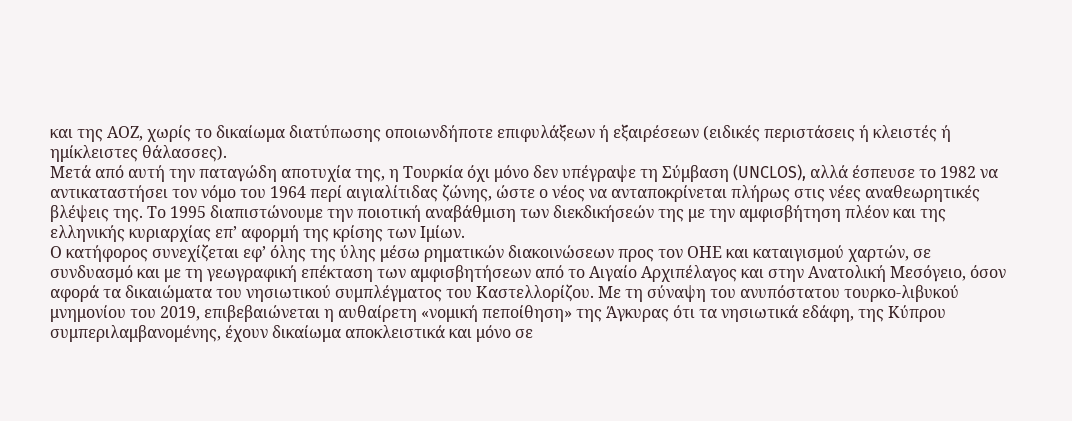και της ΑΟΖ, χωρίς το δικαίωμα διατύπωσης οποιωνδήποτε επιφυλάξεων ή εξαιρέσεων (ειδικές περιστάσεις ή κλειστές ή ημίκλειστες θάλασσες).
Μετά από αυτή την παταγώδη αποτυχία της, η Τουρκία όχι μόνο δεν υπέγραψε τη Σύμβαση (UNCLOS), αλλά έσπευσε το 1982 να αντικαταστήσει τον νόμο του 1964 περί αιγιαλίτιδας ζώνης, ώστε ο νέος να ανταποκρίνεται πλήρως στις νέες αναθεωρητικές βλέψεις της. Το 1995 διαπιστώνουμε την ποιοτική αναβάθμιση των διεκδικήσεών της με την αμφισβήτηση πλέον και της ελληνικής κυριαρχίας επ’ αφορμή της κρίσης των Ιμίων.
Ο κατήφορος συνεχίζεται εφ’ όλης της ύλης μέσω ρηματικών διακοινώσεων προς τον ΟΗΕ και καταιγισμού χαρτών, σε συνδυασμό και με τη γεωγραφική επέκταση των αμφισβητήσεων από το Αιγαίο Αρχιπέλαγος και στην Ανατολική Μεσόγειο, όσον αφορά τα δικαιώματα του νησιωτικού συμπλέγματος του Καστελλορίζου. Με τη σύναψη του ανυπόστατου τουρκο-λιβυκού μνημονίου του 2019, επιβεβαιώνεται η αυθαίρετη «νομική πεποίθηση» της Άγκυρας ότι τα νησιωτικά εδάφη, της Κύπρου συμπεριλαμβανομένης, έχουν δικαίωμα αποκλειστικά και μόνο σε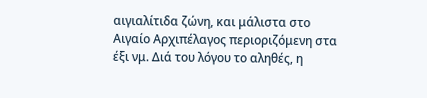αιγιαλίτιδα ζώνη, και μάλιστα στο Αιγαίο Αρχιπέλαγος περιοριζόμενη στα έξι νμ. Διά του λόγου το αληθές, η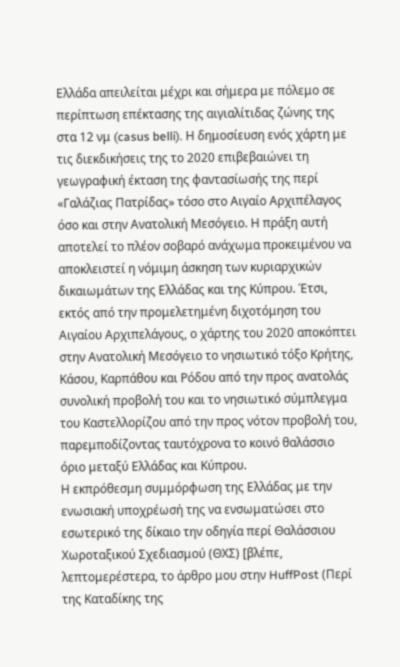Ελλάδα απειλείται μέχρι και σήμερα με πόλεμο σε περίπτωση επέκτασης της αιγιαλίτιδας ζώνης της στα 12 νμ (casus belli). Η δημοσίευση ενός χάρτη με τις διεκδικήσεις της το 2020 επιβεβαιώνει τη γεωγραφική έκταση της φαντασίωσής της περί «Γαλάζιας Πατρίδας» τόσο στο Αιγαίο Αρχιπέλαγος όσο και στην Ανατολική Μεσόγειο. Η πράξη αυτή αποτελεί το πλέον σοβαρό ανάχωμα προκειμένου να αποκλειστεί η νόμιμη άσκηση των κυριαρχικών δικαιωμάτων της Ελλάδας και της Κύπρου. Έτσι, εκτός από την προμελετημένη διχοτόμηση του Αιγαίου Αρχιπελάγους, ο χάρτης του 2020 αποκόπτει στην Ανατολική Μεσόγειο το νησιωτικό τόξο Κρήτης, Κάσου, Καρπάθου και Ρόδου από την προς ανατολάς συνολική προβολή του και το νησιωτικό σύμπλεγμα του Καστελλορίζου από την προς νότον προβολή του, παρεμποδίζοντας ταυτόχρονα το κοινό θαλάσσιο όριο μεταξύ Ελλάδας και Κύπρου.
Η εκπρόθεσμη συμμόρφωση της Ελλάδας με την ενωσιακή υποχρέωσή της να ενσωματώσει στο εσωτερικό της δίκαιο την οδηγία περί Θαλάσσιου Χωροταξικού Σχεδιασμού (ΘΧΣ) [βλέπε, λεπτομερέστερα, το άρθρο μου στην HuffPost (Περί της Καταδίκης της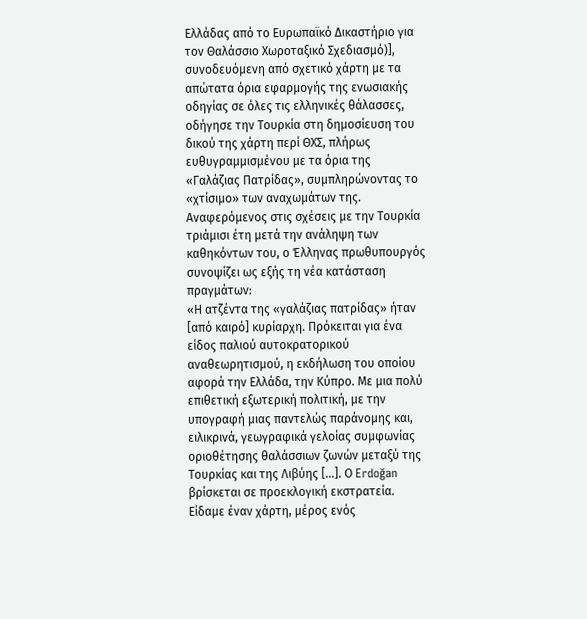Ελλάδας από το Ευρωπαϊκό Δικαστήριο για τον Θαλάσσιο Χωροταξικό Σχεδιασμό)], συνοδευόμενη από σχετικό χάρτη με τα απώτατα όρια εφαρμογής της ενωσιακής οδηγίας σε όλες τις ελληνικές θάλασσες, οδήγησε την Τουρκία στη δημοσίευση του δικού της χάρτη περί ΘΧΣ, πλήρως ευθυγραμμισμένου με τα όρια της «Γαλάζιας Πατρίδας», συμπληρώνοντας το «χτίσιμο» των αναχωμάτων της.
Αναφερόμενος στις σχέσεις με την Τουρκία τριάμισι έτη μετά την ανάληψη των καθηκόντων του, ο Έλληνας πρωθυπουργός συνοψίζει ως εξής τη νέα κατάσταση πραγμάτων:
«Η ατζέντα της «γαλάζιας πατρίδας» ήταν [από καιρό] κυρίαρχη. Πρόκειται για ένα είδος παλιού αυτοκρατορικού αναθεωρητισμού, η εκδήλωση του οποίου αφορά την Ελλάδα, την Κύπρο. Με μια πολύ επιθετική εξωτερική πολιτική, με την υπογραφή μιας παντελώς παράνομης και, ειλικρινά, γεωγραφικά γελοίας συμφωνίας οριοθέτησης θαλάσσιων ζωνών μεταξύ της Τουρκίας και της Λιβύης […]. Ο Erdoğan βρίσκεται σε προεκλογική εκστρατεία. Είδαμε έναν χάρτη, μέρος ενός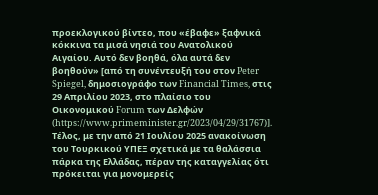προεκλογικού βίντεο, που «έβαφε» ξαφνικά κόκκινα τα μισά νησιά του Ανατολικού Αιγαίου. Αυτό δεν βοηθά, όλα αυτά δεν βοηθούν» [από τη συνέντευξή του στον Peter Spiegel, δημοσιογράφο των Financial Times, στις 29 Απριλίου 2023, στο πλαίσιο του Οικονομικού Forum των Δελφών (https://www.primeminister.gr/2023/04/29/31767)].
Τέλος, με την από 21 Ιουλίου 2025 ανακοίνωση του Τουρκικού ΥΠΕΞ σχετικά με τα θαλάσσια πάρκα της Ελλάδας, πέραν της καταγγελίας ότι πρόκειται για μονομερείς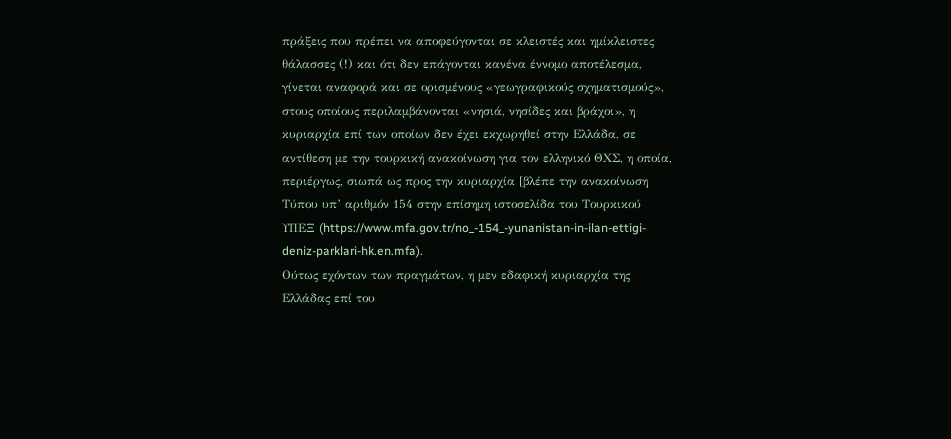πράξεις που πρέπει να αποφεύγονται σε κλειστές και ημίκλειστες θάλασσες (!) και ότι δεν επάγονται κανένα έννομο αποτέλεσμα, γίνεται αναφορά και σε ορισμένους «γεωγραφικούς σχηματισμούς», στους οποίους περιλαμβάνονται «νησιά, νησίδες και βράχοι», η κυριαρχία επί των οποίων δεν έχει εκχωρηθεί στην Ελλάδα, σε αντίθεση με την τουρκική ανακοίνωση για τον ελληνικό ΘΧΣ, η οποία, περιέργως, σιωπά ως προς την κυριαρχία [βλέπε την ανακοίνωση Τύπου υπ’ αριθμόν 154 στην επίσημη ιστοσελίδα του Τουρκικού ΥΠΕΞ (https://www.mfa.gov.tr/no_-154_-yunanistan-in-ilan-ettigi-deniz-parklari-hk.en.mfa).
Ούτως εχόντων των πραγμάτων, η μεν εδαφική κυριαρχία της Ελλάδας επί του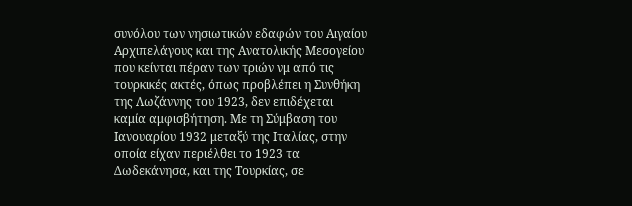συνόλου των νησιωτικών εδαφών του Αιγαίου Αρχιπελάγους και της Ανατολικής Μεσογείου που κείνται πέραν των τριών νμ από τις τουρκικές ακτές, όπως προβλέπει η Συνθήκη της Λωζάννης του 1923, δεν επιδέχεται καμία αμφισβήτηση. Με τη Σύμβαση του Ιανουαρίου 1932 μεταξύ της Ιταλίας, στην οποία είχαν περιέλθει το 1923 τα Δωδεκάνησα, και της Τουρκίας, σε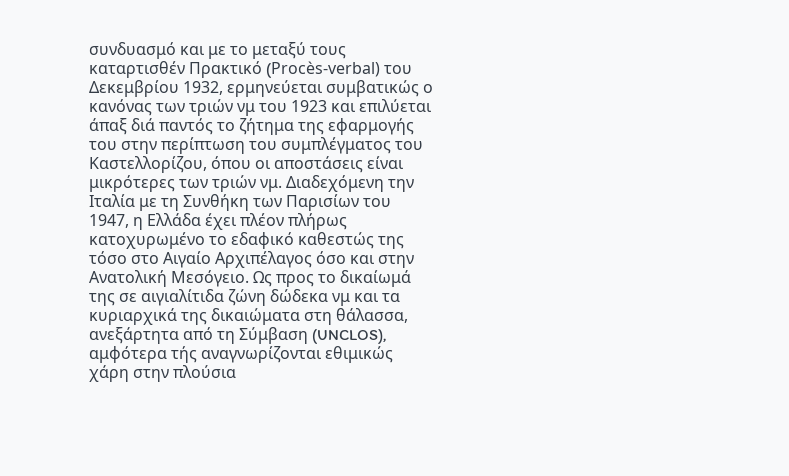συνδυασμό και με το μεταξύ τους καταρτισθέν Πρακτικό (Procès-verbal) του Δεκεμβρίου 1932, ερμηνεύεται συμβατικώς ο κανόνας των τριών νμ του 1923 και επιλύεται άπαξ διά παντός το ζήτημα της εφαρμογής του στην περίπτωση του συμπλέγματος του Καστελλορίζου, όπου οι αποστάσεις είναι μικρότερες των τριών νμ. Διαδεχόμενη την Ιταλία με τη Συνθήκη των Παρισίων του 1947, η Ελλάδα έχει πλέον πλήρως κατοχυρωμένο το εδαφικό καθεστώς της τόσο στο Αιγαίο Αρχιπέλαγος όσο και στην Ανατολική Μεσόγειο. Ως προς το δικαίωμά της σε αιγιαλίτιδα ζώνη δώδεκα νμ και τα κυριαρχικά της δικαιώματα στη θάλασσα, ανεξάρτητα από τη Σύμβαση (UNCLOS), αμφότερα τής αναγνωρίζονται εθιμικώς χάρη στην πλούσια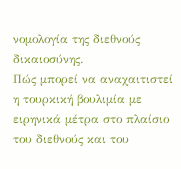νομολογία της διεθνούς δικαιοσύνης.
Πώς μπορεί να αναχαιτιστεί η τουρκική βουλιμία με ειρηνικά μέτρα στο πλαίσιο του διεθνούς και του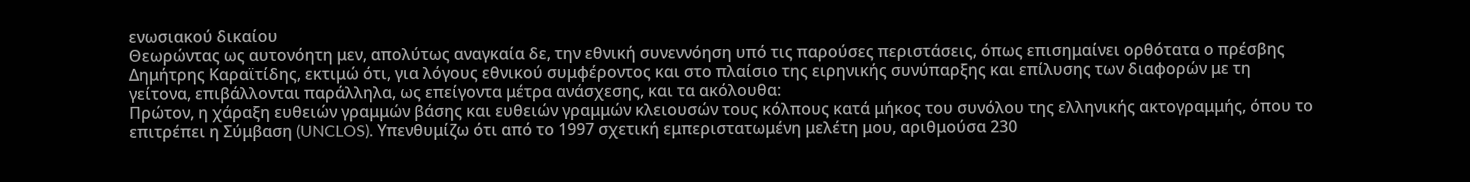ενωσιακού δικαίου
Θεωρώντας ως αυτονόητη μεν, απολύτως αναγκαία δε, την εθνική συνεννόηση υπό τις παρούσες περιστάσεις, όπως επισημαίνει ορθότατα ο πρέσβης Δημήτρης Καραϊτίδης, εκτιμώ ότι, για λόγους εθνικού συμφέροντος και στο πλαίσιο της ειρηνικής συνύπαρξης και επίλυσης των διαφορών με τη γείτονα, επιβάλλονται παράλληλα, ως επείγοντα μέτρα ανάσχεσης, και τα ακόλουθα:
Πρώτον, η χάραξη ευθειών γραμμών βάσης και ευθειών γραμμών κλειουσών τους κόλπους κατά μήκος του συνόλου της ελληνικής ακτογραμμής, όπου το επιτρέπει η Σύμβαση (UNCLOS). Υπενθυμίζω ότι από το 1997 σχετική εμπεριστατωμένη μελέτη μου, αριθμούσα 230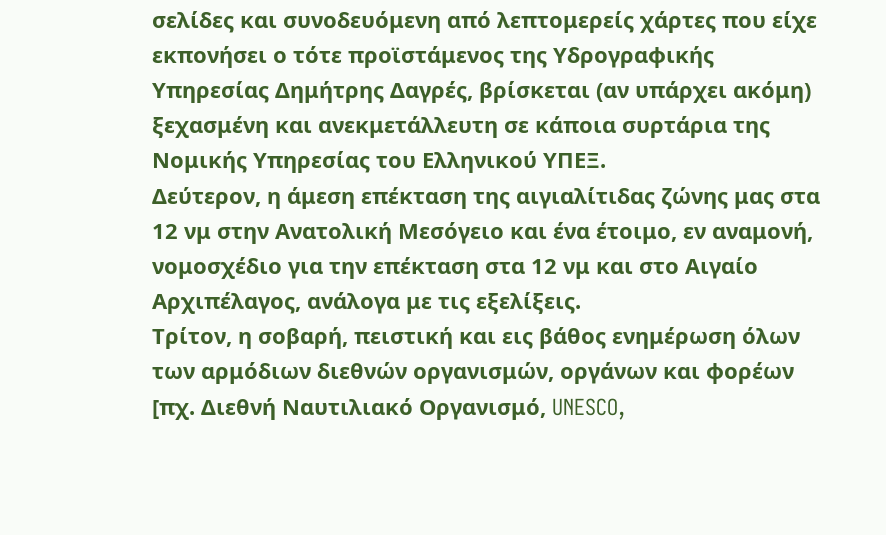σελίδες και συνοδευόμενη από λεπτομερείς χάρτες που είχε εκπονήσει ο τότε προϊστάμενος της Υδρογραφικής Υπηρεσίας Δημήτρης Δαγρές, βρίσκεται (αν υπάρχει ακόμη) ξεχασμένη και ανεκμετάλλευτη σε κάποια συρτάρια της Νομικής Υπηρεσίας του Ελληνικού ΥΠΕΞ.
Δεύτερον, η άμεση επέκταση της αιγιαλίτιδας ζώνης μας στα 12 νμ στην Ανατολική Μεσόγειο και ένα έτοιμο, εν αναμονή, νομοσχέδιο για την επέκταση στα 12 νμ και στο Αιγαίο Αρχιπέλαγος, ανάλογα με τις εξελίξεις.
Τρίτον, η σοβαρή, πειστική και εις βάθος ενημέρωση όλων των αρμόδιων διεθνών οργανισμών, οργάνων και φορέων [πχ. Διεθνή Ναυτιλιακό Οργανισμό, UNESCO,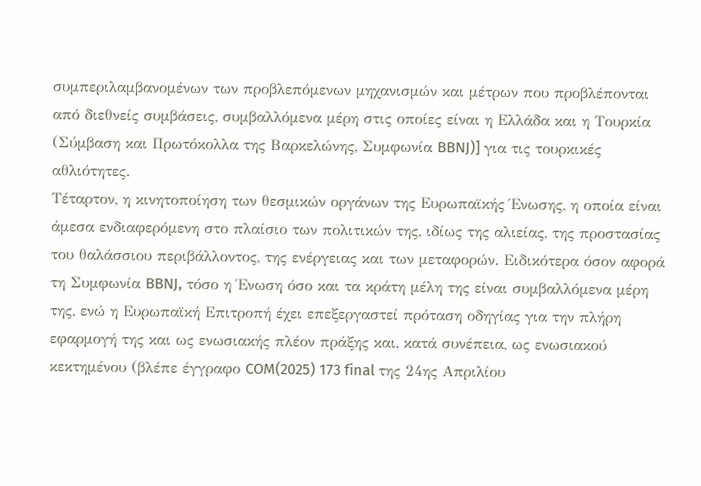συμπεριλαμβανομένων των προβλεπόμενων μηχανισμών και μέτρων που προβλέπονται από διεθνείς συμβάσεις, συμβαλλόμενα μέρη στις οποίες είναι η Ελλάδα και η Τουρκία (Σύμβαση και Πρωτόκολλα της Βαρκελώνης, Συμφωνία BBNJ)] για τις τουρκικές αθλιότητες.
Τέταρτον, η κινητοποίηση των θεσμικών οργάνων της Ευρωπαϊκής Ένωσης, η οποία είναι άμεσα ενδιαφερόμενη στο πλαίσιο των πολιτικών της, ιδίως της αλιείας, της προστασίας του θαλάσσιου περιβάλλοντος, της ενέργειας και των μεταφορών. Ειδικότερα όσον αφορά τη Συμφωνία BBNJ, τόσο η Ένωση όσο και τα κράτη μέλη της είναι συμβαλλόμενα μέρη της, ενώ η Ευρωπαϊκή Επιτροπή έχει επεξεργαστεί πρόταση οδηγίας για την πλήρη εφαρμογή της και ως ενωσιακής πλέον πράξης και, κατά συνέπεια, ως ενωσιακού κεκτημένου (βλέπε έγγραφο COM(2025) 173 final της 24ης Απριλίου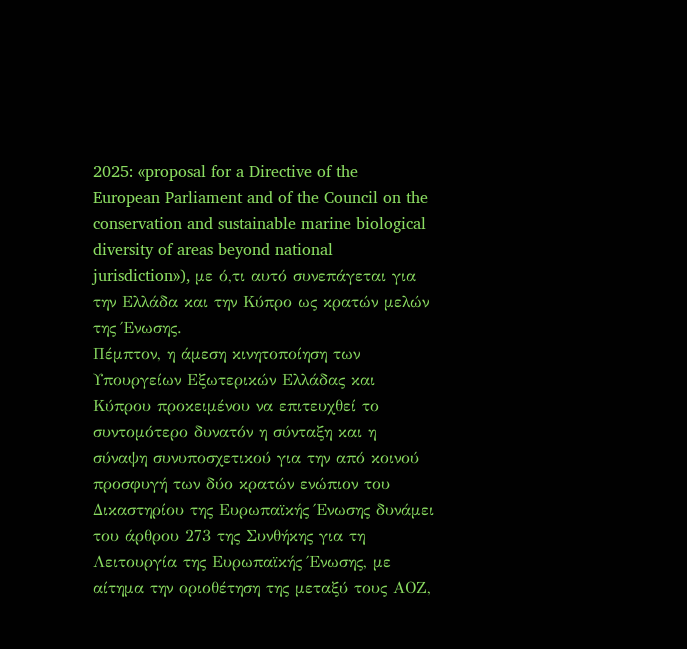2025: «proposal for a Directive of the European Parliament and of the Council on the conservation and sustainable marine biological diversity of areas beyond national jurisdiction»), με ό,τι αυτό συνεπάγεται για την Ελλάδα και την Κύπρο ως κρατών μελών της Ένωσης.
Πέμπτον, η άμεση κινητοποίηση των Υπουργείων Εξωτερικών Ελλάδας και Κύπρου προκειμένου να επιτευχθεί το συντομότερο δυνατόν η σύνταξη και η σύναψη συνυποσχετικού για την από κοινού προσφυγή των δύο κρατών ενώπιον του Δικαστηρίου της Ευρωπαϊκής Ένωσης δυνάμει του άρθρου 273 της Συνθήκης για τη Λειτουργία της Ευρωπαϊκής Ένωσης, με αίτημα την οριοθέτηση της μεταξύ τους ΑΟΖ,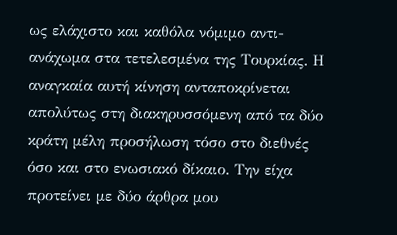ως ελάχιστο και καθόλα νόμιμο αντι-ανάχωμα στα τετελεσμένα της Τουρκίας. Η αναγκαία αυτή κίνηση ανταποκρίνεται απολύτως στη διακηρυσσόμενη από τα δύο κράτη μέλη προσήλωση τόσο στο διεθνές όσο και στο ενωσιακό δίκαιο. Την είχα προτείνει με δύο άρθρα μου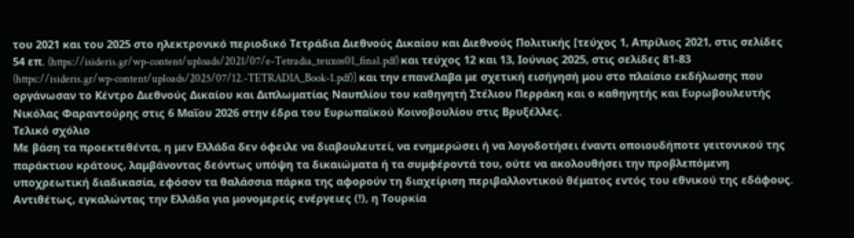του 2021 και του 2025 στο ηλεκτρονικό περιοδικό Τετράδια Διεθνούς Δικαίου και Διεθνούς Πολιτικής [τεύχος 1, Απρίλιος 2021, στις σελίδες 54 επ. (https://isideris.gr/wp-content/uploads/2021/07/e-Tetradia_teuxos01_final.pdf) και τεύχος 12 και 13, Ιούνιος 2025, στις σελίδες 81-83 (https://isideris.gr/wp-content/uploads/2025/07/12.-TETRADIA_Book-1.pdf)] και την επανέλαβα με σχετική εισήγησή μου στο πλαίσιο εκδήλωσης που οργάνωσαν το Κέντρο Διεθνούς Δικαίου και Διπλωματίας Ναυπλίου του καθηγητή Στέλιου Περράκη και ο καθηγητής και Ευρωβουλευτής Νικόλας Φαραντούρης στις 6 Μαΐου 2026 στην έδρα του Ευρωπαϊκού Κοινοβουλίου στις Βρυξέλλες.
Τελικό σχόλιο
Με βάση τα προεκτεθέντα, η μεν Ελλάδα δεν όφειλε να διαβουλευτεί, να ενημερώσει ή να λογοδοτήσει έναντι οποιουδήποτε γειτονικού της παράκτιου κράτους, λαμβάνοντας δεόντως υπόψη τα δικαιώματα ή τα συμφέροντά του, ούτε να ακολουθήσει την προβλεπόμενη υποχρεωτική διαδικασία, εφόσον τα θαλάσσια πάρκα της αφορούν τη διαχείριση περιβαλλοντικού θέματος εντός του εθνικού της εδάφους.
Αντιθέτως, εγκαλώντας την Ελλάδα για μονομερείς ενέργειες (!), η Τουρκία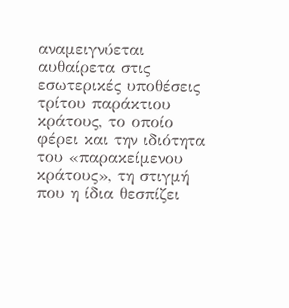αναμειγνύεται αυθαίρετα στις εσωτερικές υποθέσεις τρίτου παράκτιου κράτους, το οποίο φέρει και την ιδιότητα του «παρακείμενου κράτους», τη στιγμή που η ίδια θεσπίζει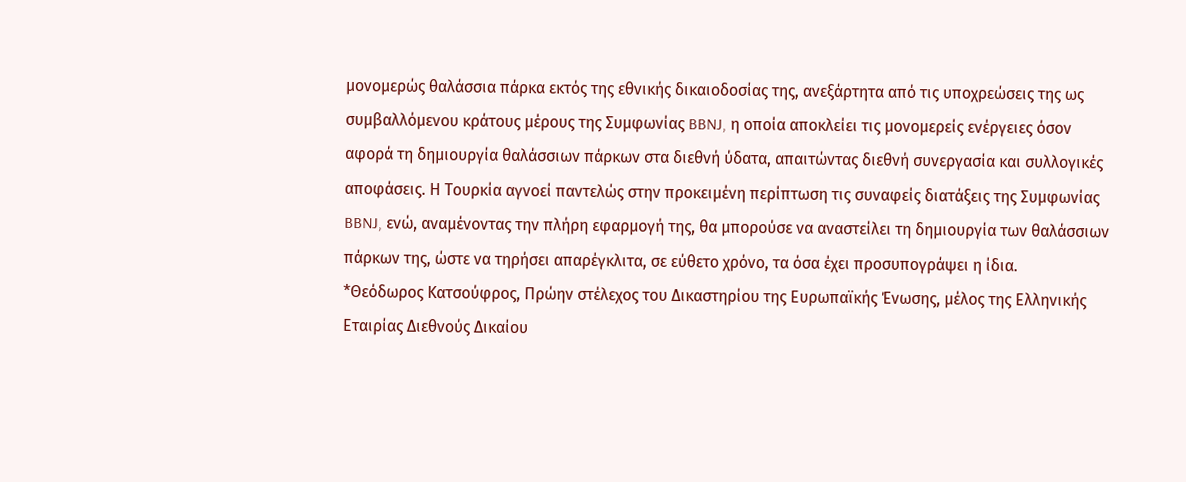μονομερώς θαλάσσια πάρκα εκτός της εθνικής δικαιοδοσίας της, ανεξάρτητα από τις υποχρεώσεις της ως συμβαλλόμενου κράτους μέρους της Συμφωνίας BBNJ, η οποία αποκλείει τις μονομερείς ενέργειες όσον αφορά τη δημιουργία θαλάσσιων πάρκων στα διεθνή ύδατα, απαιτώντας διεθνή συνεργασία και συλλογικές αποφάσεις. Η Τουρκία αγνοεί παντελώς στην προκειμένη περίπτωση τις συναφείς διατάξεις της Συμφωνίας BBNJ, ενώ, αναμένοντας την πλήρη εφαρμογή της, θα μπορούσε να αναστείλει τη δημιουργία των θαλάσσιων πάρκων της, ώστε να τηρήσει απαρέγκλιτα, σε εύθετο χρόνο, τα όσα έχει προσυπογράψει η ίδια.
*Θεόδωρος Κατσούφρος, Πρώην στέλεχος του Δικαστηρίου της Ευρωπαϊκής Ένωσης, μέλος της Ελληνικής Εταιρίας Διεθνούς Δικαίου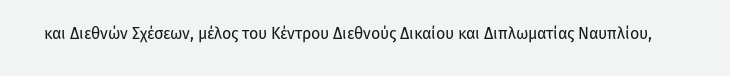και Διεθνών Σχέσεων, μέλος του Κέντρου Διεθνούς Δικαίου και Διπλωματίας Ναυπλίου,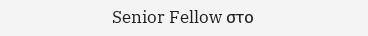Senior Fellow στο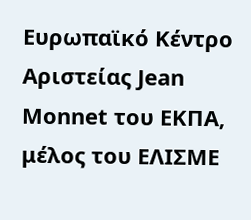Ευρωπαϊκό Κέντρο Αριστείας Jean Monnet του ΕΚΠΑ, μέλος του ΕΛΙΣΜΕ